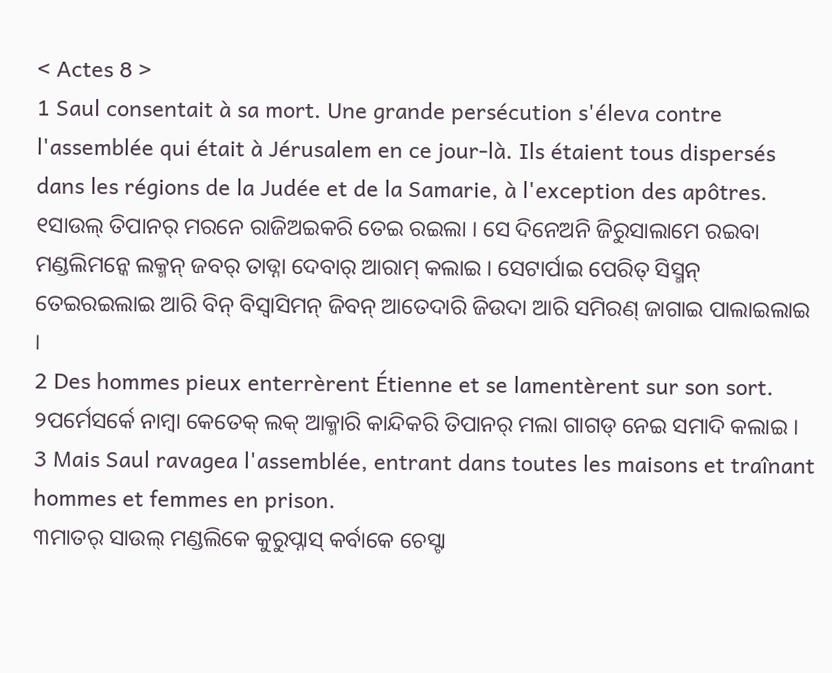< Actes 8 >
1 Saul consentait à sa mort. Une grande persécution s'éleva contre l'assemblée qui était à Jérusalem en ce jour-là. Ils étaient tous dispersés dans les régions de la Judée et de la Samarie, à l'exception des apôtres.
୧ସାଉଲ୍ ତିପାନର୍ ମରନେ ରାଜିଅଇକରି ତେଇ ରଇଲା । ସେ ଦିନେଅନି ଜିରୁସାଲାମେ ରଇବା ମଣ୍ଡଲିମନ୍କେ ଲକ୍ମନ୍ ଜବର୍ ତାଡ୍ନା ଦେବାର୍ ଆରାମ୍ କଲାଇ । ସେଟାର୍ପାଇ ପେରିତ୍ ସିସ୍ମନ୍ ତେଇରଇଲାଇ ଆରି ବିନ୍ ବିସ୍ବାସିମନ୍ ଜିବନ୍ ଆତେଦାରି ଜିଉଦା ଆରି ସମିରଣ୍ ଜାଗାଇ ପାଲାଇଲାଇ ।
2 Des hommes pieux enterrèrent Étienne et se lamentèrent sur son sort.
୨ପର୍ମେସର୍କେ ନାମ୍ବା କେତେକ୍ ଲକ୍ ଆକ୍ମାରି କାନ୍ଦିକରି ତିପାନର୍ ମଲା ଗାଗଡ୍ ନେଇ ସମାଦି କଲାଇ ।
3 Mais Saul ravagea l'assemblée, entrant dans toutes les maisons et traînant hommes et femmes en prison.
୩ମାତର୍ ସାଉଲ୍ ମଣ୍ଡଲିକେ କୁରୁପ୍ନାସ୍ କର୍ବାକେ ଚେସ୍ଟା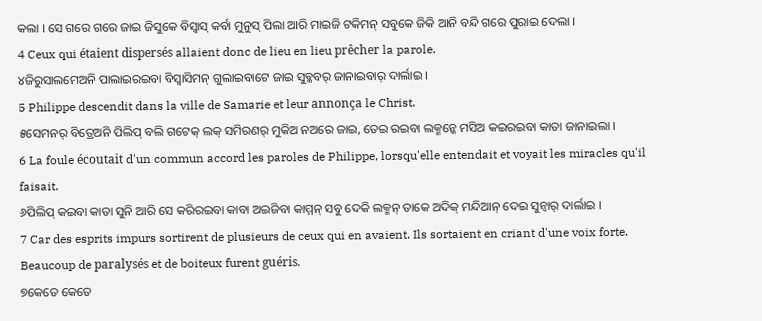କଲା । ସେ ଗରେ ଗରେ ଜାଇ ଜିସୁକେ ବିସ୍ବାସ୍ କର୍ବା ମୁନୁସ୍ ପିଲା ଆରି ମାଇଜି ଟକିମନ୍ ସବୁକେ ଜିକି ଆନି ବନ୍ଦି ଗରେ ପୁରାଇ ଦେଲା ।
4 Ceux qui étaient dispersés allaient donc de lieu en lieu prêcher la parole.
୪ଜିରୁସାଲମେଅନି ପାଲାଇରଇବା ବିସ୍ବାସିମନ୍ ଗୁଲାଇବାଟେ ଜାଇ ସୁବ୍କବର୍ ଜାନାଇବାର୍ ଦାର୍ଲାଇ ।
5 Philippe descendit dans la ville de Samarie et leur annonça le Christ.
୫ସେମନର୍ ବିତ୍ରେଅନି ପିଲିପ୍ ବଲି ଗଟେକ୍ ଲକ୍ ସମିରଣର୍ ମୁକିଅ ନଅରେ ଜାଇ, ତେଇ ରଇବା ଲକ୍ମନ୍କେ ମସିଅ କଇରଇବା କାତା ଜାନାଇଲା ।
6 La foule écoutait d'un commun accord les paroles de Philippe, lorsqu'elle entendait et voyait les miracles qu'il faisait.
୬ପିଲିପ୍ କଇବା କାତା ସୁନି ଆରି ସେ କରିରଇବା କାବା ଅଇଜିବା କାମ୍ମନ୍ ସବୁ ଦେକି ଲକ୍ମନ୍ ତାକେ ଅଦିକ୍ ମନ୍ଦିଆନ୍ ଦେଇ ସୁନ୍ବାର୍ ଦାର୍ଲାଇ ।
7 Car des esprits impurs sortirent de plusieurs de ceux qui en avaient. Ils sortaient en criant d'une voix forte. Beaucoup de paralysés et de boiteux furent guéris.
୭କେତେ କେତେ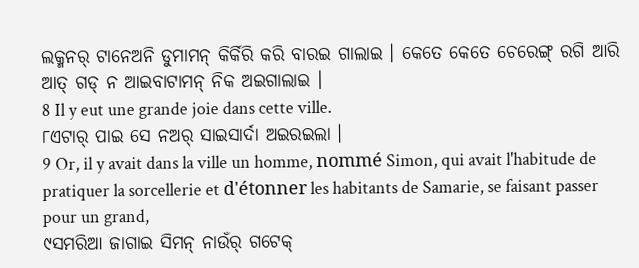ଲକ୍ମନର୍ ଟାନେଅନି ଡୁମାମନ୍ କିର୍କିରି କରି ବାରଇ ଗାଲାଇ । କେତେ କେତେ ଚେରେଙ୍ଗ୍ ରଗି ଆରି ଆତ୍ ଗଡ୍ ନ ଆଇବାଟାମନ୍ ନିକ ଅଇଗାଲାଇ ।
8 Il y eut une grande joie dans cette ville.
୮ଏଟାର୍ ପାଇ ସେ ନଅର୍ ସାଇସାର୍ଦା ଅଇରଇଲା ।
9 Or, il y avait dans la ville un homme, nommé Simon, qui avait l'habitude de pratiquer la sorcellerie et d'étonner les habitants de Samarie, se faisant passer pour un grand,
୯ସମରିଆ ଜାଗାଇ ସିମନ୍ ନାଉଁର୍ ଗଟେକ୍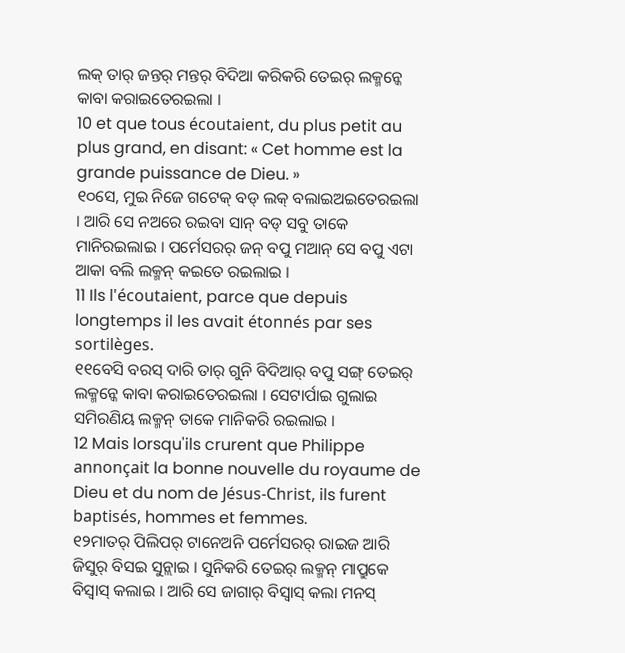ଲକ୍ ତାର୍ ଜନ୍ତର୍ ମନ୍ତର୍ ବିଦିଆ କରିକରି ତେଇର୍ ଲକ୍ମନ୍କେ କାବା କରାଇତେରଇଲା ।
10 et que tous écoutaient, du plus petit au plus grand, en disant: « Cet homme est la grande puissance de Dieu. »
୧୦ସେ, ମୁଇ ନିଜେ ଗଟେକ୍ ବଡ୍ ଲକ୍ ବଲାଇଅଇତେରଇଲା । ଆରି ସେ ନଅରେ ରଇବା ସାନ୍ ବଡ୍ ସବୁ ତାକେ ମାନିରଇଲାଇ । ପର୍ମେସରର୍ ଜନ୍ ବପୁ ମଆନ୍ ସେ ବପୁ ଏଟା ଆକା ବଲି ଲକ୍ମନ୍ କଇତେ ରଇଲାଇ ।
11 Ils l'écoutaient, parce que depuis longtemps il les avait étonnés par ses sortilèges.
୧୧ବେସି ବରସ୍ ଦାରି ତାର୍ ଗୁନି ବିଦିଆର୍ ବପୁ ସଙ୍ଗ୍ ତେଇର୍ ଲକ୍ମନ୍କେ କାବା କରାଇତେରଇଲା । ସେଟାର୍ପାଇ ଗୁଲାଇ ସମିରଣିୟ ଲକ୍ମନ୍ ତାକେ ମାନିକରି ରଇଲାଇ ।
12 Mais lorsqu'ils crurent que Philippe annonçait la bonne nouvelle du royaume de Dieu et du nom de Jésus-Christ, ils furent baptisés, hommes et femmes.
୧୨ମାତର୍ ପିଲିପର୍ ଟାନେଅନି ପର୍ମେସରର୍ ରାଇଜ ଆରି ଜିସୁର୍ ବିସଇ ସୁନ୍ଲାଇ । ସୁନିକରି ତେଇର୍ ଲକ୍ମନ୍ ମାପ୍ରୁକେ ବିସ୍ବାସ୍ କଲାଇ । ଆରି ସେ ଜାଗାର୍ ବିସ୍ବାସ୍ କଲା ମନସ୍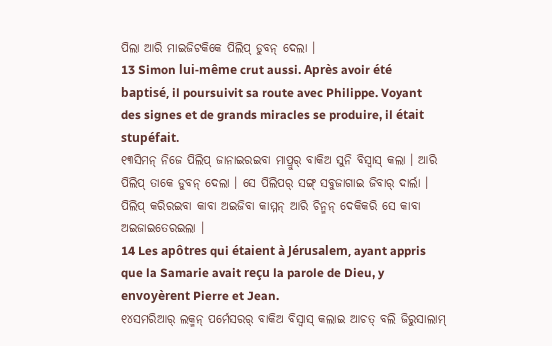ପିଲା ଆରି ମାଇଜିଟକିକେ ପିଲିପ୍ ଡୁବନ୍ ଦେଲା ।
13 Simon lui-même crut aussi. Après avoir été baptisé, il poursuivit sa route avec Philippe. Voyant des signes et de grands miracles se produire, il était stupéfait.
୧୩ସିମନ୍ ନିଜେ ପିଲିପ୍ ଜାନାଇରଇବା ମାପ୍ରୁର୍ ବାକିଅ ସୁନି ବିସ୍ବାସ୍ କଲା । ଆରି ପିଲିପ୍ ତାକେ ଡୁବନ୍ ଦେଲା । ସେ ପିଲିପର୍ ସଙ୍ଗ୍ ସବୁଜାଗାଇ ଜିବାର୍ ଦାର୍ଲା । ପିଲିପ୍ କରିରଇବା କାବା ଅଇଜିବା କାମ୍ମନ୍ ଆରି ଚିନ୍ମନ୍ ଦେକିକରି ସେ କାବା ଅଇଜାଇତେରଇଲା ।
14 Les apôtres qui étaient à Jérusalem, ayant appris que la Samarie avait reçu la parole de Dieu, y envoyèrent Pierre et Jean.
୧୪ସମରିଆର୍ ଲକ୍ମନ୍ ପର୍ମେସରର୍ ବାକିଅ ବିସ୍ବାସ୍ କଲାଇ ଆଚତ୍ ବଲି ଜିରୁସାଲାମ୍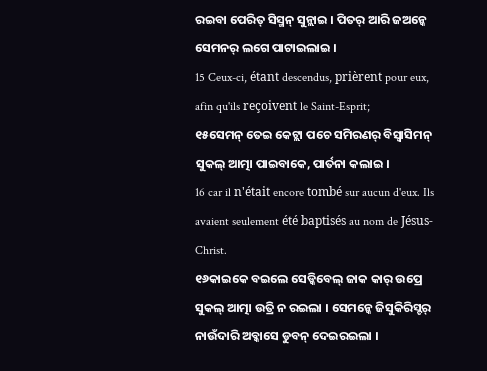ରଇବା ପେରିତ୍ ସିସ୍ମନ୍ ସୁନ୍ଲାଇ । ପିତର୍ ଆରି ଜଅନ୍କେ ସେମନର୍ ଲଗେ ପାଟାଇଲାଇ ।
15 Ceux-ci, étant descendus, prièrent pour eux, afin qu'ils reçoivent le Saint-Esprit;
୧୫ସେମନ୍ ତେଇ କେଟ୍ଲା ପଚେ ସମିରଣର୍ ବିସ୍ବାସିମନ୍ ସୁକଲ୍ ଆତ୍ମା ପାଇବାକେ, ପାର୍ତନା କଲାଇ ।
16 car il n'était encore tombé sur aucun d'eux. Ils avaient seulement été baptisés au nom de Jésus-Christ.
୧୬କାଇକେ ବଇଲେ ସେଡ୍କିବେଲ୍ ଜାକ କାର୍ ଉପ୍ରେ ସୁକଲ୍ ଆତ୍ମା ଉତ୍ରି ନ ରଇଲା । ସେମନ୍କେ ଜିସୁକିରିସ୍ଟର୍ ନାଉଁଦାରି ଅବ୍କାସେ ଡୁବନ୍ ଦେଇରଇଲା ।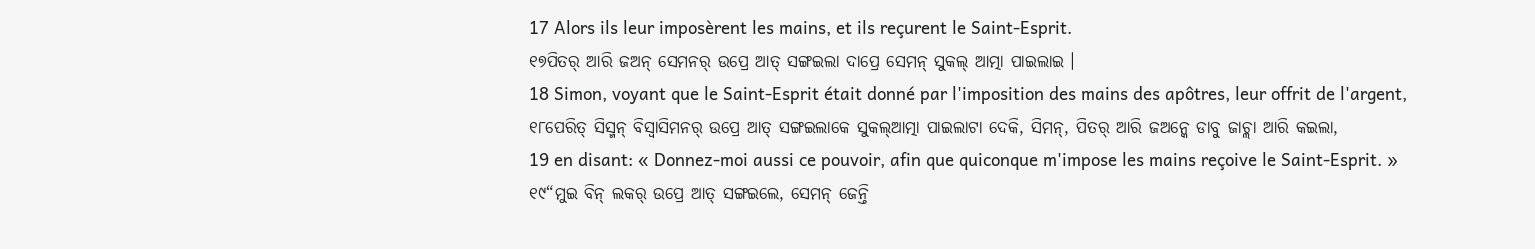17 Alors ils leur imposèrent les mains, et ils reçurent le Saint-Esprit.
୧୭ପିତର୍ ଆରି ଜଅନ୍ ସେମନର୍ ଉପ୍ରେ ଆତ୍ ସଙ୍ଗଇଲା ଦାପ୍ରେ ସେମନ୍ ସୁକଲ୍ ଆତ୍ମା ପାଇଲାଇ ।
18 Simon, voyant que le Saint-Esprit était donné par l'imposition des mains des apôtres, leur offrit de l'argent,
୧୮ପେରିତ୍ ସିସ୍ମନ୍ ବିସ୍ବାସିମନର୍ ଉପ୍ରେ ଆତ୍ ସଙ୍ଗଇଲାକେ ସୁକଲ୍ଆତ୍ମା ପାଇଲାଟା ଦେକି, ସିମନ୍, ପିତର୍ ଆରି ଜଅନ୍କେ ଡାବୁ ଜାଚ୍ଲା ଆରି କଇଲା,
19 en disant: « Donnez-moi aussi ce pouvoir, afin que quiconque m'impose les mains reçoive le Saint-Esprit. »
୧୯“ମୁଇ ବିନ୍ ଲକର୍ ଉପ୍ରେ ଆତ୍ ସଙ୍ଗଇଲେ, ସେମନ୍ ଜେନ୍ତି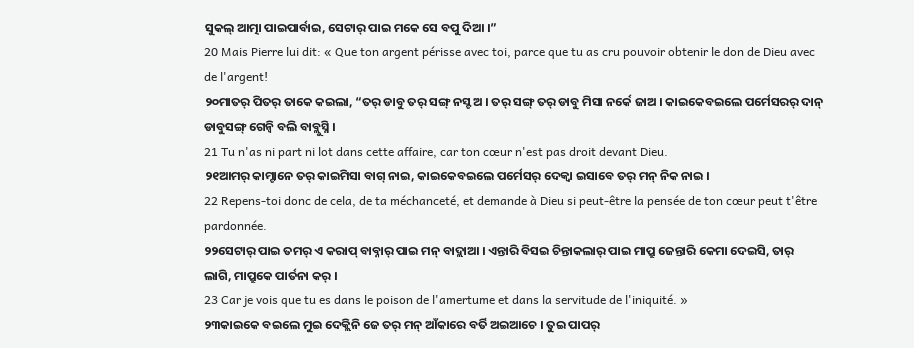ସୁକଲ୍ ଆତ୍ମା ପାଇପାର୍ବାଇ, ସେଟାର୍ ପାଇ ମକେ ସେ ବପୁ ଦିଆ ।”
20 Mais Pierre lui dit: « Que ton argent périsse avec toi, parce que tu as cru pouvoir obtenir le don de Dieu avec de l'argent!
୨୦ମାତର୍ ପିତର୍ ତାକେ କଇଲା, “ତର୍ ଡାବୁ ତର୍ ସଙ୍ଗ୍ ନସ୍ଟ ଅ । ତର୍ ସଙ୍ଗ୍ ତର୍ ଡାବୁ ମିସା ନର୍କେ ଜାଅ । କାଇକେବଇଲେ ପର୍ମେସରର୍ ଦାନ୍ ଡାବୁସଙ୍ଗ୍ ଗେନ୍ବି ବଲି ବାବ୍ଲୁସ୍ନି ।
21 Tu n'as ni part ni lot dans cette affaire, car ton cœur n'est pas droit devant Dieu.
୨୧ଆମର୍ କାମ୍ଟାନେ ତର୍ କାଇମିସା ବାଗ୍ ନାଇ, କାଇକେବଇଲେ ପର୍ମେସର୍ ଦେକ୍ବା ଇସାବେ ତର୍ ମନ୍ ନିକ ନାଇ ।
22 Repens-toi donc de cela, de ta méchanceté, et demande à Dieu si peut-être la pensée de ton cœur peut t'être pardonnée.
୨୨ସେଟାର୍ ପାଇ ତମର୍ ଏ କରାପ୍ ବାବ୍ନାର୍ ପାଇ ମନ୍ ବାଦ୍ଲାଆ । ଏନ୍ତାରି ବିସଇ ଚିନ୍ତାକଲାର୍ ପାଇ ମାପ୍ରୁ ଜେନ୍ତାରି କେମା ଦେଇସି, ତାର୍ ଲାଗି, ମାପ୍ରୁକେ ପାର୍ତନା କର୍ ।
23 Car je vois que tu es dans le poison de l'amertume et dans la servitude de l'iniquité. »
୨୩କାଇକେ ବଇଲେ ମୁଇ ଦେକ୍ଲିନି ଜେ ତର୍ ମନ୍ ଆଁକାରେ ବର୍ତି ଅଇଆଚେ । ତୁଇ ପାପର୍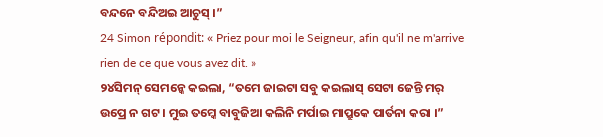ବନ୍ଦନେ ବନ୍ଦିଅଇ ଆଚୁସ୍ ।”
24 Simon répondit: « Priez pour moi le Seigneur, afin qu'il ne m'arrive rien de ce que vous avez dit. »
୨୪ସିମନ୍ ସେମନ୍କେ କଇଲା, “ତମେ ଜାଇଟା ସବୁ କଇଲାସ୍ ସେଟା ଜେନ୍ତି ମର୍ ଉପ୍ରେ ନ ଗଟ । ମୁଇ ତମ୍କେ ବାବୁଜିଆ କଲିନି ମର୍ପାଇ ମାପ୍ରୁକେ ପାର୍ତନା କରା ।”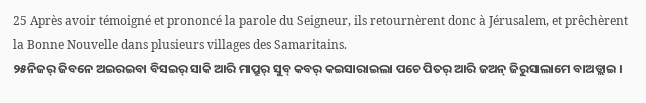25 Après avoir témoigné et prononcé la parole du Seigneur, ils retournèrent donc à Jérusalem, et prêchèrent la Bonne Nouvelle dans plusieurs villages des Samaritains.
୨୫ନିଜର୍ ଜିବନେ ଅଇରଇବା ବିସଇର୍ ସାକି ଆରି ମାପ୍ରୁର୍ ସୁବ୍ କବର୍ କଇସାରାଇଲା ପଚେ ପିତର୍ ଆରି ଜଅନ୍ ଜିରୁସାଲାମେ ବାଅଡ୍ଲାଇ ।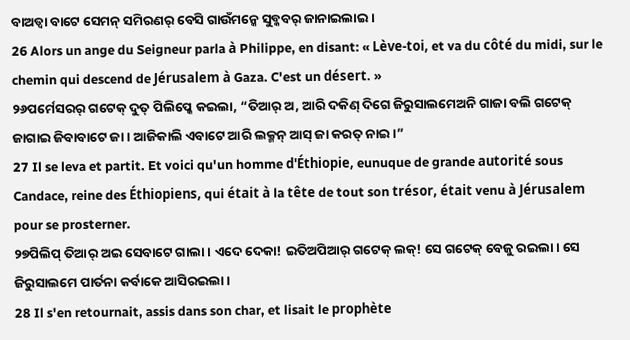ବାଅଡ୍ବା ବାଟେ ସେମନ୍ ସମିରଣର୍ ବେସି ଗାଉଁମନ୍କେ ସୁବ୍କବର୍ ଜାନାଇଲାଇ ।
26 Alors un ange du Seigneur parla à Philippe, en disant: « Lève-toi, et va du côté du midi, sur le chemin qui descend de Jérusalem à Gaza. C'est un désert. »
୨୬ପର୍ମେସରର୍ ଗଟେକ୍ ଦୁତ୍ ପିଲିପ୍କେ କଇଲା, “ତିଆର୍ ଅ, ଆରି ଦକିଣ୍ ଦିଗେ ଜିରୁସାଲମେଅନି ଗାଜା ବଲି ଗଟେକ୍ ଜାଗାଇ ଜିବାବାଟେ ଜା । ଆଜିକାଲି ଏବାଟେ ଆରି ଲକ୍ମନ୍ ଆସ୍ ଜା କରତ୍ ନାଇ ।”
27 Il se leva et partit. Et voici qu'un homme d'Éthiopie, eunuque de grande autorité sous Candace, reine des Éthiopiens, qui était à la tête de tout son trésor, était venu à Jérusalem pour se prosterner.
୨୭ପିଲିପ୍ ତିଆର୍ ଅଇ ସେବାଟେ ଗାଲା । ଏଦେ ଦେକା! ଇତିଅପିଆର୍ ଗଟେକ୍ ଲକ୍! ସେ ଗଟେକ୍ ବେଜୁ ରଇଲା । ସେ ଜିରୁସାଲମେ ପାର୍ତନା କର୍ବାକେ ଆସିରଇଲା ।
28 Il s'en retournait, assis dans son char, et lisait le prophète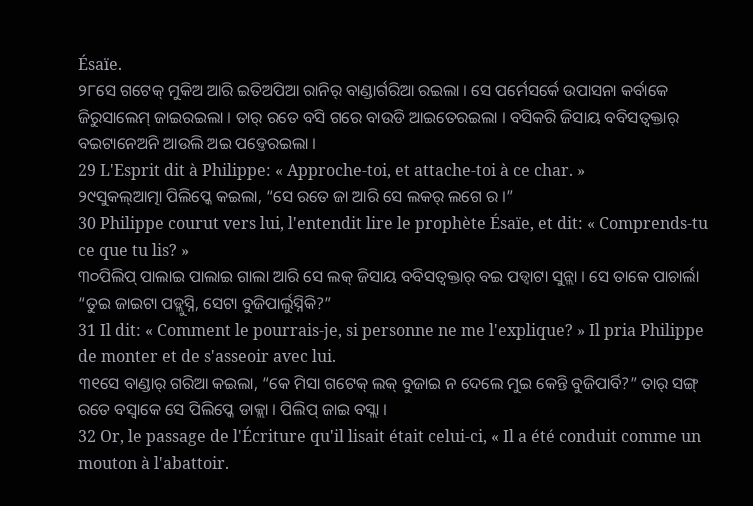Ésaïe.
୨୮ସେ ଗଟେକ୍ ମୁକିଅ ଆରି ଇତିଅପିଆ ରାନିର୍ ବାଣ୍ଡାର୍ଗରିଆ ରଇଲା । ସେ ପର୍ମେସର୍କେ ଉପାସନା କର୍ବାକେ ଜିରୁସାଲେମ୍ ଜାଇରଇଲା । ତାର୍ ରତେ ବସି ଗରେ ବାଉଡି ଆଇତେରଇଲା । ବସିକରି ଜିସାୟ ବବିସତ୍ବକ୍ତାର୍ ବଇଟାନେଅନି ଆଉଲି ଅଇ ପଡ୍ତେରଇଲା ।
29 L'Esprit dit à Philippe: « Approche-toi, et attache-toi à ce char. »
୨୯ସୁକଲ୍ଆତ୍ମା ପିଲିପ୍କେ କଇଲା, “ସେ ରତେ ଜା ଆରି ସେ ଲକର୍ ଲଗେ ର ।”
30 Philippe courut vers lui, l'entendit lire le prophète Ésaïe, et dit: « Comprends-tu ce que tu lis? »
୩୦ପିଲିପ୍ ପାଲାଇ ପାଲାଇ ଗାଲା ଆରି ସେ ଲକ୍ ଜିସାୟ ବବିସତ୍ବକ୍ତାର୍ ବଇ ପଡ୍ବାଟା ସୁନ୍ଲା । ସେ ତାକେ ପାଚାର୍ଲା “ତୁଇ ଜାଇଟା ପଡ୍ଲୁସ୍ନି, ସେଟା ବୁଜିପାର୍ଲୁସ୍ନିକି?”
31 Il dit: « Comment le pourrais-je, si personne ne me l'explique? » Il pria Philippe de monter et de s'asseoir avec lui.
୩୧ସେ ବାଣ୍ଡାର୍ ଗରିଆ କଇଲା, “କେ ମିସା ଗଟେକ୍ ଲକ୍ ବୁଜାଇ ନ ଦେଲେ ମୁଇ କେନ୍ତି ବୁଜିପାର୍ବି?” ତାର୍ ସଙ୍ଗ୍ ରତେ ବସ୍ବାକେ ସେ ପିଲିପ୍କେ ଡାକ୍ଲା । ପିଲିପ୍ ଜାଇ ବସ୍ଲା ।
32 Or, le passage de l'Écriture qu'il lisait était celui-ci, « Il a été conduit comme un mouton à l'abattoir.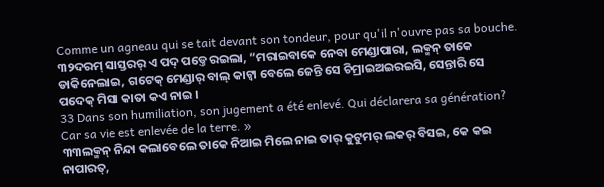Comme un agneau qui se tait devant son tondeur, pour qu'il n'ouvre pas sa bouche.
୩୨ଦରମ୍ ସାସ୍ତରର୍ ଏ ପଦ୍ ପଡ୍ତେ ରଇଲା, “ମରାଇବାକେ ନେବା ମେଣ୍ଡାପାରା, ଲକ୍ମନ୍ ତାକେ ଡାକିନେଲାଇ, ଗଟେକ୍ ମେଣ୍ଡାର୍ ବାଲ୍ କାଟ୍ବା ବେଲେ ଜେନ୍ତି ସେ ଚିମ୍ରାଇଅଇରଇସି, ସେନ୍ତାରି ସେ ପଦେକ୍ ମିସା କାତା କଏ ନାଇ ।
33 Dans son humiliation, son jugement a été enlevé. Qui déclarera sa génération? Car sa vie est enlevée de la terre. »
୩୩ଲକ୍ମନ୍ ନିନ୍ଦା କଲାବେଲେ ତାକେ ନିଆଇ ମିଲେ ନାଇ ତାର୍ କୁଟୁମର୍ ଲକର୍ ବିସଇ, କେ କଇ ନାପାରତ୍,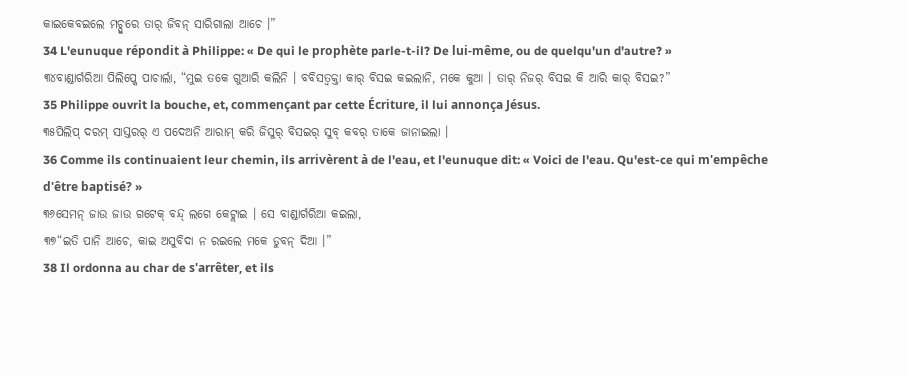କାଇକେବଇଲେ ମଚ୍ପୁରେ ତାର୍ ଜିବନ୍ ସାରିଗାଲା ଆଚେ ।”
34 L'eunuque répondit à Philippe: « De qui le prophète parle-t-il? De lui-même, ou de quelqu'un d'autre? »
୩୪ବାଣ୍ଡାର୍ଗରିଆ ପିଲିପ୍କେ ପାଚାର୍ଲା, “ମୁଇ ତକେ ଗୁଆରି କଲିନି । ବବିସତ୍ବକ୍ତା କାର୍ ବିସଇ କଇଲାନି, ମକେ କୁଆ । ତାର୍ ନିଜର୍ ବିସଇ କି ଆରି କାର୍ ବିସଇ?”
35 Philippe ouvrit la bouche, et, commençant par cette Écriture, il lui annonça Jésus.
୩୫ପିଲିପ୍ ଦରମ୍ ସାସ୍ତରର୍ ଏ ପଦେଅନି ଆରାମ୍ କରି ଜିସୁର୍ ବିସଇର୍ ସୁବ୍ କବର୍ ତାକେ ଜାନାଇଲା ।
36 Comme ils continuaient leur chemin, ils arrivèrent à de l'eau, et l'eunuque dit: « Voici de l'eau. Qu'est-ce qui m'empêche d'être baptisé? »
୩୬ସେମନ୍ ଜାଉ ଜାଉ ଗଟେକ୍ ବନ୍ଦ୍ ଲଗେ କେଟ୍ଲାଇ । ସେ ବାଣ୍ଡାର୍ଗରିଆ କଇଲା,
୩୭“ଇତି ପାନି ଆଚେ, କାଇ ଅସୁବିଦା ନ ରଇଲେ ମକେ ଡୁବନ୍ ଦିଆ ।”
38 Il ordonna au char de s'arrêter, et ils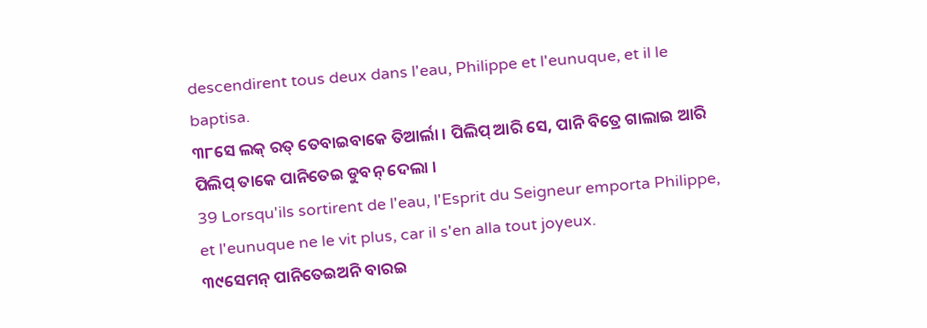descendirent tous deux dans l'eau, Philippe et l'eunuque, et il le baptisa.
୩୮ସେ ଲକ୍ ରତ୍ ତେବାଇବାକେ ତିଆର୍ଲା । ପିଲିପ୍ ଆରି ସେ, ପାନି ବିତ୍ରେ ଗାଲାଇ ଆରି ପିଲିପ୍ ତାକେ ପାନିତେଇ ଡୁବନ୍ ଦେଲା ।
39 Lorsqu'ils sortirent de l'eau, l'Esprit du Seigneur emporta Philippe, et l'eunuque ne le vit plus, car il s'en alla tout joyeux.
୩୯ସେମନ୍ ପାନିତେଇଅନି ବାରଇ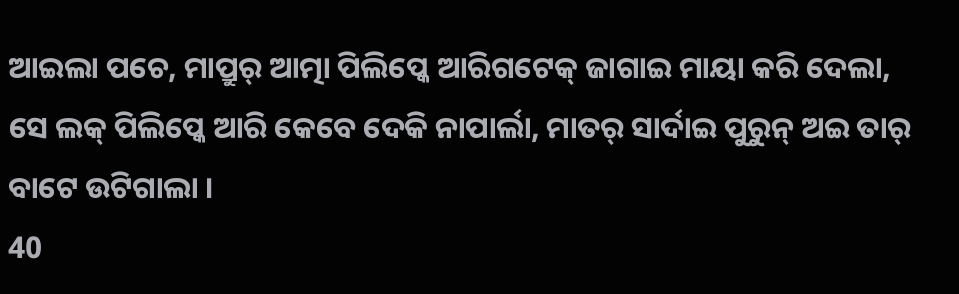ଆଇଲା ପଚେ, ମାପ୍ରୁର୍ ଆତ୍ମା ପିଲିପ୍କେ ଆରିଗଟେକ୍ ଜାଗାଇ ମାୟା କରି ଦେଲା, ସେ ଲକ୍ ପିଲିପ୍କେ ଆରି କେବେ ଦେକି ନାପାର୍ଲା, ମାତର୍ ସାର୍ଦାଇ ପୁରୁନ୍ ଅଇ ତାର୍ ବାଟେ ଉଟିଗାଲା ।
40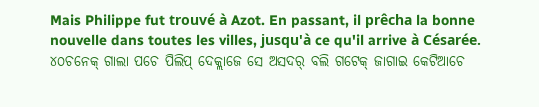Mais Philippe fut trouvé à Azot. En passant, il prêcha la bonne nouvelle dans toutes les villes, jusqu'à ce qu'il arrive à Césarée.
୪୦ଚନେକ୍ ଗାଲା ପଚେ ପିଲିପ୍ ଦେକ୍ଲାଜେ ସେ ଅସଦର୍ ବଲି ଗଟେକ୍ ଜାଗାଇ କେଟିଆଚେ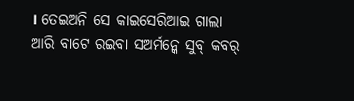। ତେଇଅନି ସେ କାଇସେରିଆଇ ଗାଲା ଆରି ବାଟେ ରଇବା ସଅର୍ମନ୍କେ ସୁବ୍ କବର୍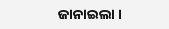ଜାନାଇଲା ।